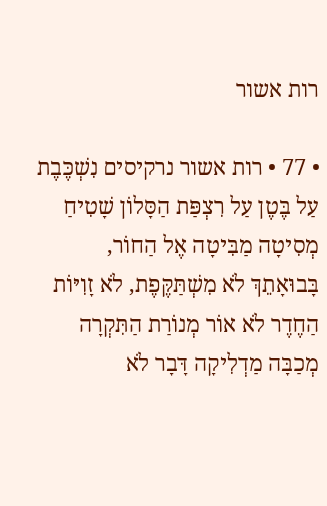רות אשור

• 77 • רות אשור נרקיסים נִשְׁכֶּבֶת עַל בֶּטֶן עַל רִצְפַּת הַסָּלוֹן שָׁטִיחַ מְסִיטָה מַבִּיטָה אֶל הַחוֹר, בָּבוּאָתֵךְ לֹא מִשְׁתַּקֶּפֶת, לֹא זָוִיּוֹת הַחֶדֶר לֹא אוֹר מְנוֹרַת הַתִּקְרָה מְכַבָּה מַדְלִיקָה דָּבָר לֹא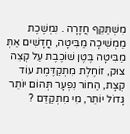מִשְׁתַּקֵּף חֲזָרָה . נִמְשֶׁכֶת מַמְשִׁיכָה מַבִּיטָה, חֳדָשִׁים אַתְּ מַבִּיטָה בֶּטֶן שׁוֹכֶבֶת עַל קְצֵה צוּק, זוֹחֶלֶת מִתְקַדֶּמֶת עוֹד קְצָת, הַחוֹר נִפְעָר תְּהוֹם יוֹתֵר גָּדוֹל יוֹתֵר, מִי מִתְקַדֵּם ?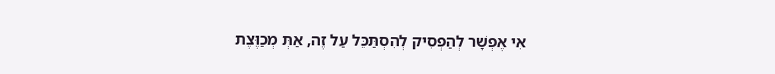אִי אֶפְשָׁר לְהַפְסִיק לְהִסְתַּכֵּל עַל זֶה, אַתְּ מְכַוֶּצֶת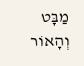מַבָּט וְהָאוֹר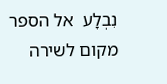נִבְלָע  אל הספר
מקום לשירה